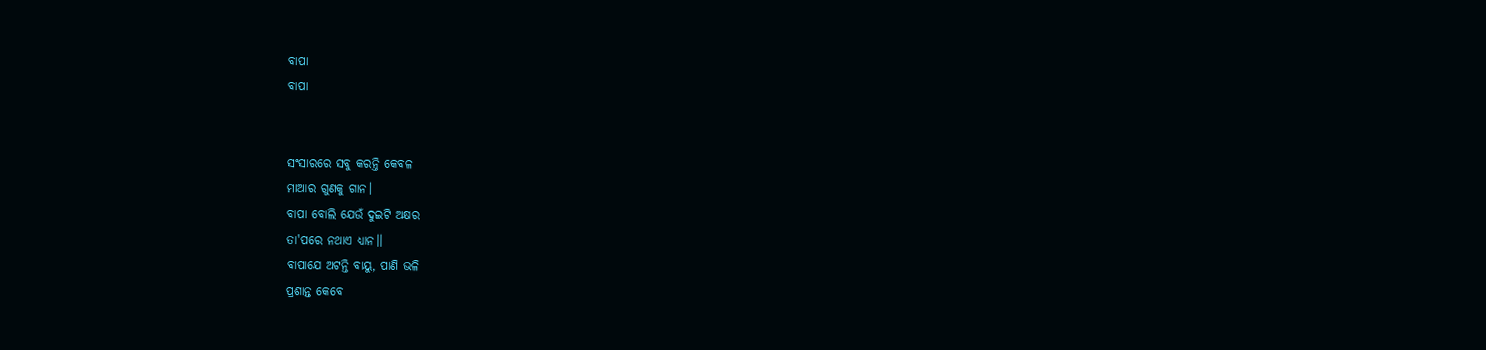ବାପା
ବାପା


ସଂସାରରେ ସବୁ କରନ୍ତି କେବଳ
ମାଆର ଗୁଣକୁ ଗାନ।
ବାପା ବୋଲି ଯେଉଁ ଦୁଇଟି ଅକ୍ଷର
ତା'ପରେ ନଥାଏ ଧ୍ଯାନ।।
ବାପାଯେ ଅଟନ୍ତି ବାୟୁ, ପାଣି ଭଳି
ପ୍ରଶାନ୍ତ କେବେ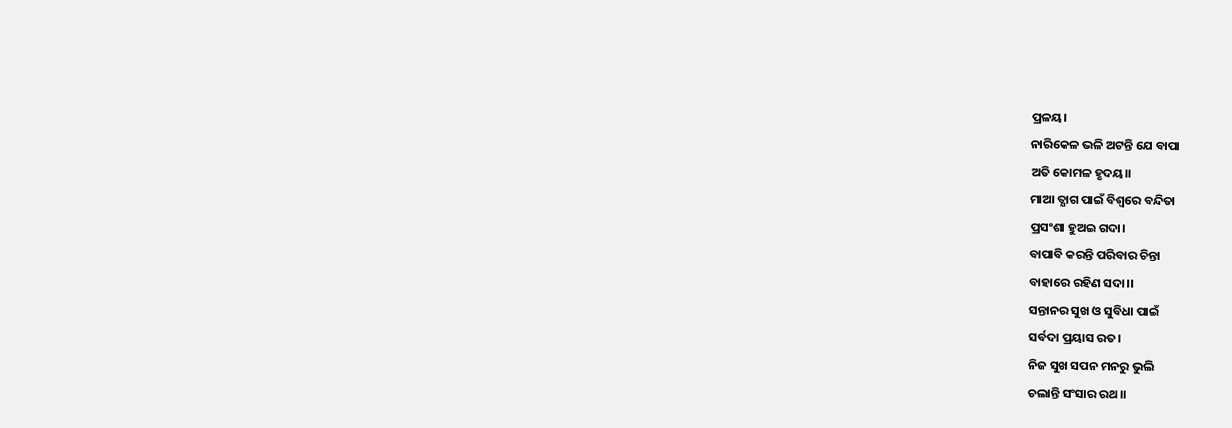ପ୍ରଳୟ।
ନାରିକେଳ ଭଳି ଅଟନ୍ତି ଯେ ବାପା
ଅତି କୋମଳ ହୃଦୟ।।
ମାଆ ତ୍ଯାଗ ପାଇଁ ବିଶ୍ୱରେ ବନ୍ଦିତା
ପ୍ରସଂଶା ହୁଅଇ ଗଦା।
ବାପାବି କରନ୍ତି ପରିବାର ଚିନ୍ତା
ବାହାରେ ରହିଣ ସଦା।।
ସନ୍ତାନର ସୁଖ ଓ ସୁବିଧା ପାଇଁ
ସର୍ବଦା ପ୍ରୟାସ ରତ।
ନିଜ ସୁଖ ସପନ ମନରୁ ଭୁଲି
ଚଲାନ୍ତି ସଂସାର ରଥ।।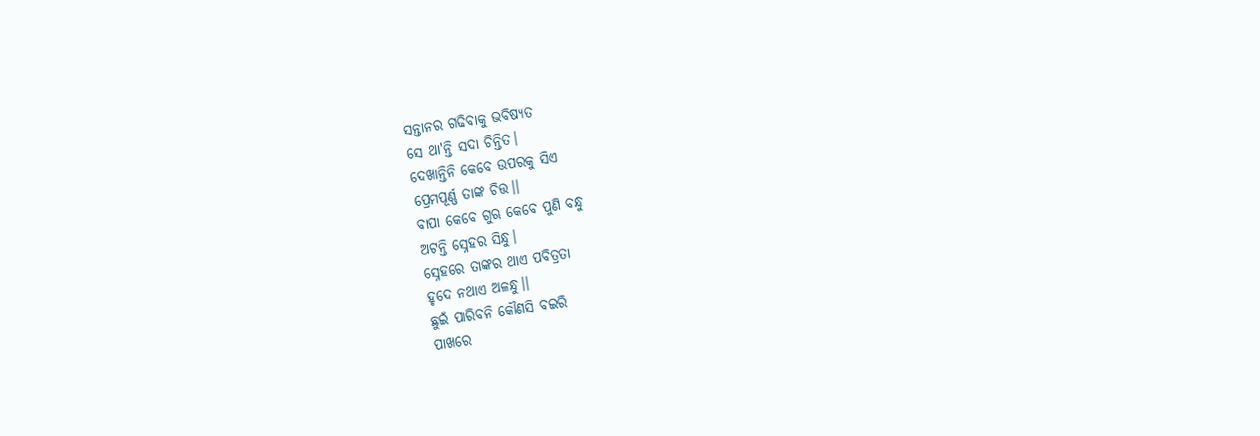ସନ୍ତାନର ଗଢିବାକୁ ଭବିଷ୍ଯତ
ସେ ଥା'ନ୍ତି ସଦା ଚିନ୍ତିତ।
ଦେଖାନ୍ତିନି କେବେ ଉପରକୁ ସିଏ
ପ୍ରେମପୂର୍ଣ୍ଣ ତାଙ୍କ ଚିତ୍ତ।।
ବାପା କେବେ ଗୁଋ କେବେ ପୁଣି ବନ୍ଧୁ
ଅଟନ୍ତି ସ୍ନେହର ସିନ୍ଧୁ।
ସ୍ନେହରେ ତାଙ୍କର ଥାଏ ପବିତ୍ରତା
ହୃଦେ ନଥାଏ ଅଳନ୍ଧୁ।।
ଛୁଇଁ ପାରିବନି କୌଣସି ବଇରି
ପାଖରେ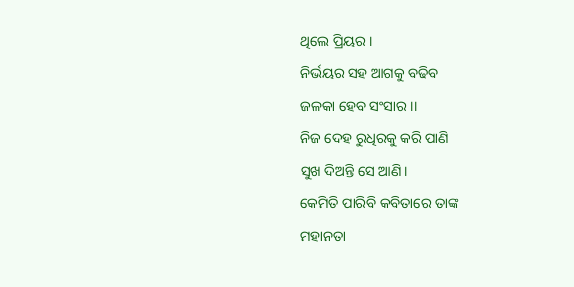ଥିଲେ ପ୍ରିୟର।
ନିର୍ଭୟର ସହ ଆଗକୁ ବଢିବ
ଜଳକା ହେବ ସଂସାର।।
ନିଜ ଦେହ ରୁଧିରକୁ କରି ପାଣି
ସୁଖ ଦିଅନ୍ତି ସେ ଆଣି।
କେମିତି ପାରିବି କବିତାରେ ତାଙ୍କ
ମହାନତା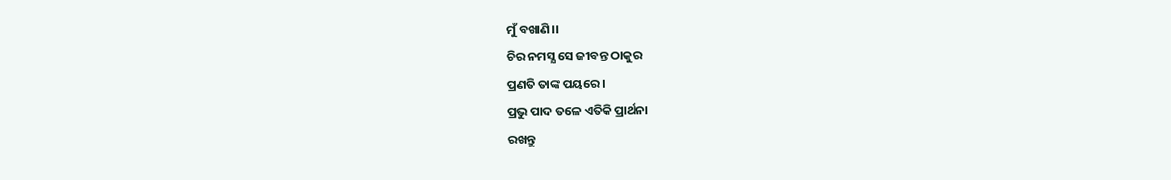ମୁଁ ବଖାଣି।।
ଚିର ନମସ୍ଯ ସେ ଜୀବନ୍ତ ଠାକୁର
ପ୍ରଣତି ତାଙ୍କ ପୟରେ।
ପ୍ରଭୁ ପାଦ ତଳେ ଏତିକି ପ୍ରାର୍ଥନା
ରଖନ୍ତୁ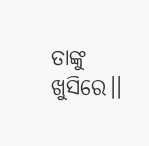ତାଙ୍କୁ ଖୁସିରେ।।